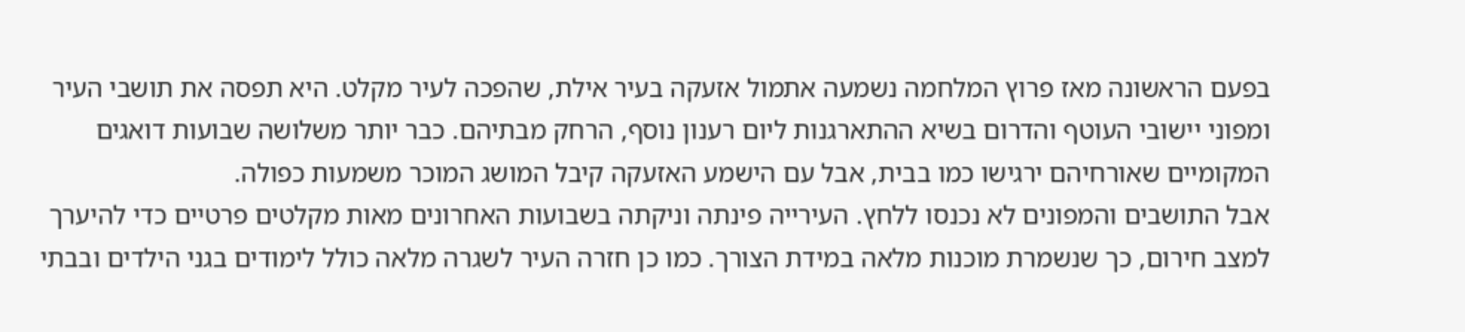בפעם הראשונה מאז פרוץ המלחמה נשמעה אתמול אזעקה בעיר אילת, שהפכה לעיר מקלט. היא תפסה את תושבי העיר ומפוני יישובי העוטף והדרום בשיא ההתארגנות ליום רענון נוסף, הרחק מבתיהם. כבר יותר משלושה שבועות דואגים המקומיים שאורחיהם ירגישו כמו בבית, אבל עם הישמע האזעקה קיבל המושג המוכר משמעות כפולה.
אבל התושבים והמפונים לא נכנסו ללחץ. העירייה פינתה וניקתה בשבועות האחרונים מאות מקלטים פרטיים כדי להיערך למצב חירום, כך שנשמרת מוכנות מלאה במידת הצורך. כמו כן חזרה העיר לשגרה מלאה כולל לימודים בגני הילדים ובבתי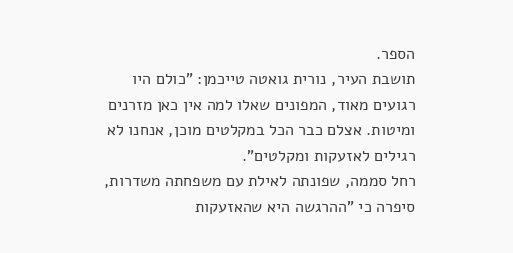הספר.
תושבת העיר, נורית גואטה טייכמן: "כולם היו רגועים מאוד, המפונים שאלו למה אין כאן מזרנים ומיטות. אצלם כבר הכל במקלטים מוכן, אנחנו לא רגילים לאזעקות ומקלטים".
רחל סממה, שפונתה לאילת עם משפחתה משדרות, סיפרה כי "ההרגשה היא שהאזעקות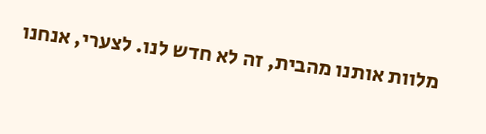מלוות אותנו מהבית, זה לא חדש לנו. לצערי, אנחנו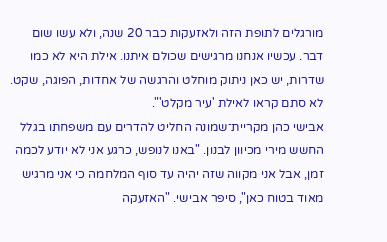מורגלים לתופת הזה ולאזעקות כבר 20 שנה, ולא עשו שום דבר. עכשיו אנחנו מרגישים שכולם איתנו. אילת היא לא כמו שדרות, יש כאן ניתוק מוחלט והרגשה של אחדות, הפוגה, שקט. לא סתם קראו לאילת 'עיר מקלט'".
אבישי כהן מקריית־שמונה החליט להדרים עם משפחתו בגלל החשש מירי מכיוון לבנון. "באנו לנופש, כרגע אני לא יודע לכמה זמן, אבל אני מקווה שזה יהיה עד סוף המלחמה כי אני מרגיש מאוד בטוח כאן", סיפר אבישי. "האזעקה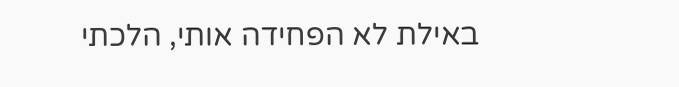באילת לא הפחידה אותי, הלכתי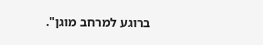ברוגע למרחב מוגן".